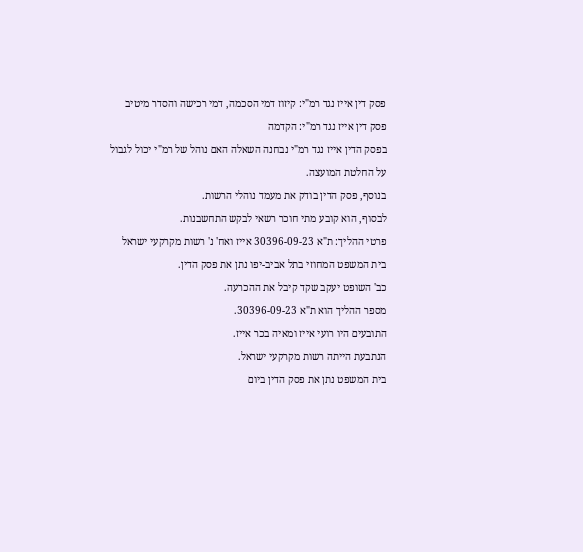פסק דין אייז נגד רמ"י: קיזוז דמי הסכמה, דמי רכישה והסדר מיטיב
פסק דין אייז נגד רמ"י: הקדמה
בפסק הדין אייז נגד רמ"י נבחנה השאלה האם נוהל של רמ"י יכול לגבול על החלטת המועצה.
בנוסף, פסק הדין בודק את מעמד נוהלי הרשות.
לבסוף, הוא קובע מתי חוכר רשאי לבקש התחשבנות.
פרטי ההליך: ת"א 30396-09-23 אייז ואח' נ' רשות מקרקעי ישראל
בית המשפט המחוזי בתל אביב-יפו נתן את פסק הדין.
כב' השופט יעקב שקד קיבל את ההכרעה.
מספר ההליך הוא ת"א 30396-09-23.
התובעים היו רועי אייז ומאיה בכר אייז.
הנתבעת הייתה רשות מקרקעי ישראל.
בית המשפט נתן את פסק הדין ביום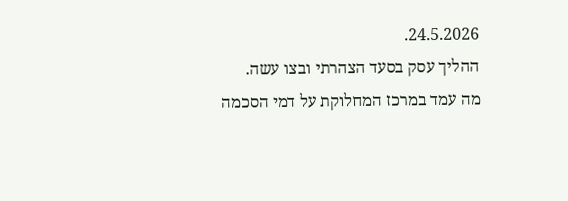24.5.2026.
ההליך עסק בסעד הצהרתי ובצו עשה.
מה עמד במרכז המחלוקת על דמי הסכמה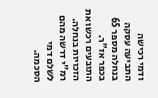ודמי רכישה
התביעה עסקה בנחלה מספר 65 בכפר אז"ר.
התובעים רכשו את הזכויות בנחלה.
רמ"י דרשה מהם לשלם דמי הסכמה.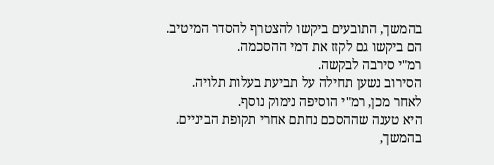בהמשך, התובעים ביקשו להצטרף להסדר המיטיב.
הם ביקשו גם לקזז את דמי ההסכמה.
רמ"י סירבה לבקשה.
הסירוב נשען תחילה על תביעת בעלות תלויה.
לאחר מכן, רמ"י הוסיפה נימוק נוסף.
היא טענה שההסכם נחתם אחרי תקופת הביניים.
בהמשך,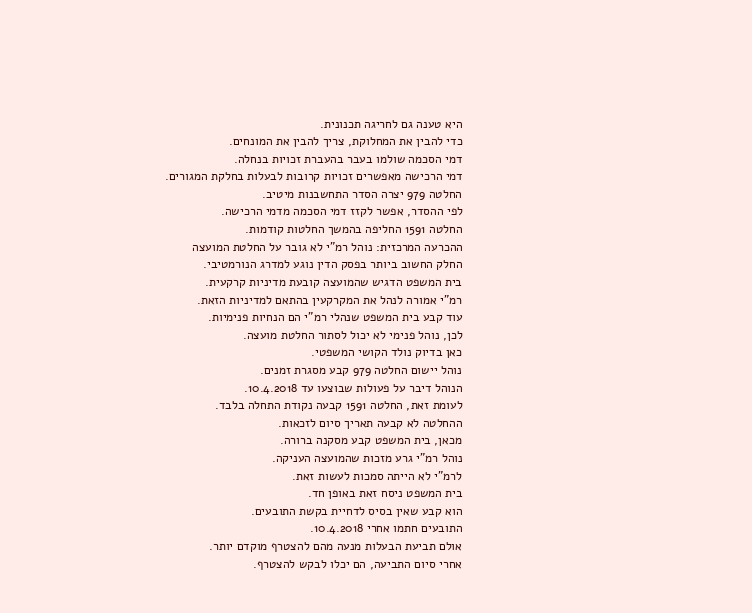היא טענה גם לחריגה תכנונית.
כדי להבין את המחלוקת, צריך להבין את המונחים.
דמי הסכמה שולמו בעבר בהעברת זכויות בנחלה.
דמי הרכישה מאפשרים זכויות קרובות לבעלות בחלקת המגורים.
החלטה 979 יצרה הסדר התחשבנות מיטיב.
לפי ההסדר, אפשר לקזז דמי הסכמה מדמי הרכישה.
החלטה 1591 החליפה בהמשך החלטות קודמות.
ההכרעה המרכזית: נוהל רמ"י לא גובר על החלטת המועצה
החלק החשוב ביותר בפסק הדין נוגע למדרג הנורמטיבי.
בית המשפט הדגיש שהמועצה קובעת מדיניות קרקעית.
רמ"י אמורה לנהל את המקרקעין בהתאם למדיניות הזאת.
עוד קבע בית המשפט שנהלי רמ"י הם הנחיות פנימיות.
לכן, נוהל פנימי לא יכול לסתור החלטת מועצה.
כאן בדיוק נולד הקושי המשפטי.
נוהל יישום החלטה 979 קבע מסגרת זמנים.
הנוהל דיבר על פעולות שבוצעו עד 10.4.2018.
לעומת זאת, החלטה 1591 קבעה נקודת התחלה בלבד.
ההחלטה לא קבעה תאריך סיום לזכאות.
מכאן, בית המשפט קבע מסקנה ברורה.
נוהל רמ"י גרע מזכות שהמועצה העניקה.
לרמ"י לא הייתה סמכות לעשות זאת.
בית המשפט ניסח זאת באופן חד.
הוא קבע שאין בסיס לדחיית בקשת התובעים.
התובעים חתמו אחרי 10.4.2018.
אולם תביעת הבעלות מנעה מהם להצטרף מוקדם יותר.
אחרי סיום התביעה, הם יכלו לבקש להצטרף.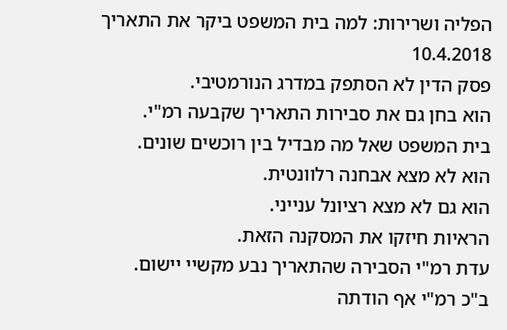הפליה ושרירות: למה בית המשפט ביקר את התאריך 10.4.2018
פסק הדין לא הסתפק במדרג הנורמטיבי.
הוא בחן גם את סבירות התאריך שקבעה רמ"י.
בית המשפט שאל מה מבדיל בין רוכשים שונים.
הוא לא מצא אבחנה רלוונטית.
הוא גם לא מצא רציונל ענייני.
הראיות חיזקו את המסקנה הזאת.
עדת רמ"י הסבירה שהתאריך נבע מקשיי יישום.
ב"כ רמ"י אף הודתה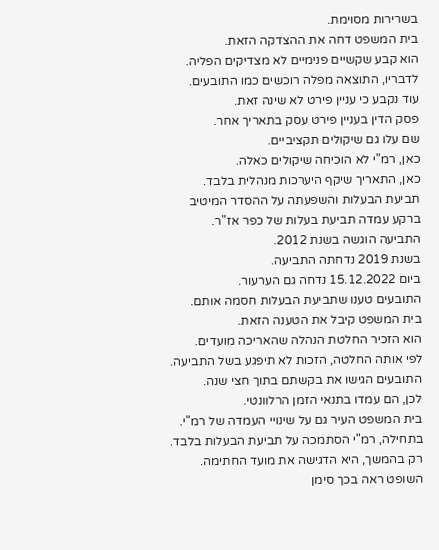בשרירות מסוימת.
בית המשפט דחה את ההצדקה הזאת.
הוא קבע שקשיים פנימיים לא מצדיקים הפליה.
לדבריו, התוצאה מפלה רוכשים כמו התובעים.
עוד נקבע כי עניין פירט לא שינה זאת.
פסק הדין בעניין פירט עסק בתאריך אחר.
שם עלו גם שיקולים תקציביים.
כאן, רמ"י לא הוכיחה שיקולים כאלה.
כאן, התאריך שיקף היערכות מנהלית בלבד.
תביעת הבעלות והשפעתה על ההסדר המיטיב
ברקע עמדה תביעת בעלות של כפר אז"ר.
התביעה הוגשה בשנת 2012.
בשנת 2019 נדחתה התביעה.
ביום 15.12.2022 נדחה גם הערעור.
התובעים טענו שתביעת הבעלות חסמה אותם.
בית המשפט קיבל את הטענה הזאת.
הוא הזכיר החלטת הנהלה שהאריכה מועדים.
לפי אותה החלטה, הזכות לא תיפגע בשל התביעה.
התובעים הגישו את בקשתם בתוך חצי שנה.
לכן, הם עמדו בתנאי הזמן הרלוונטי.
בית המשפט העיר גם על שינויי העמדה של רמ"י.
בתחילה, רמ"י הסתמכה על תביעת הבעלות בלבד.
רק בהמשך, היא הדגישה את מועד החתימה.
השופט ראה בכך סימן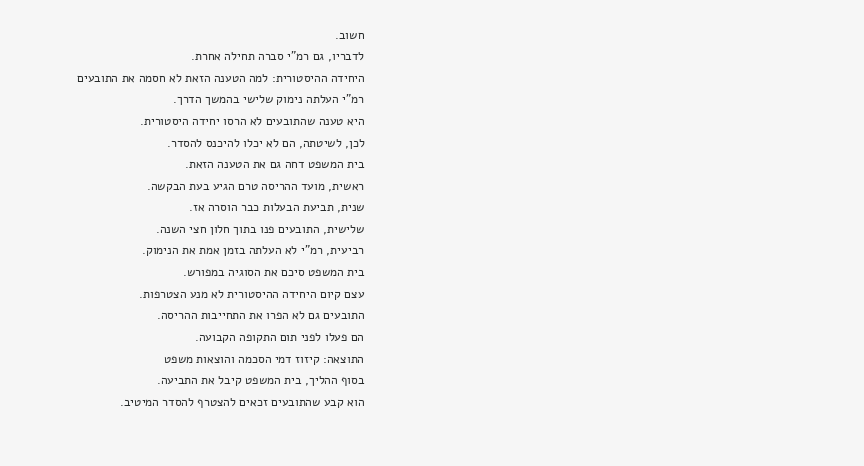חשוב.
לדבריו, גם רמ"י סברה תחילה אחרת.
היחידה ההיסטורית: למה הטענה הזאת לא חסמה את התובעים
רמ"י העלתה נימוק שלישי בהמשך הדרך.
היא טענה שהתובעים לא הרסו יחידה היסטורית.
לכן, לשיטתה, הם לא יכלו להיכנס להסדר.
בית המשפט דחה גם את הטענה הזאת.
ראשית, מועד ההריסה טרם הגיע בעת הבקשה.
שנית, תביעת הבעלות כבר הוסרה אז.
שלישית, התובעים פנו בתוך חלון חצי השנה.
רביעית, רמ"י לא העלתה בזמן אמת את הנימוק.
בית המשפט סיכם את הסוגיה במפורש.
עצם קיום היחידה ההיסטורית לא מנע הצטרפות.
התובעים גם לא הפרו את התחייבות ההריסה.
הם פעלו לפני תום התקופה הקבועה.
התוצאה: קיזוז דמי הסכמה והוצאות משפט
בסוף ההליך, בית המשפט קיבל את התביעה.
הוא קבע שהתובעים זכאים להצטרף להסדר המיטיב.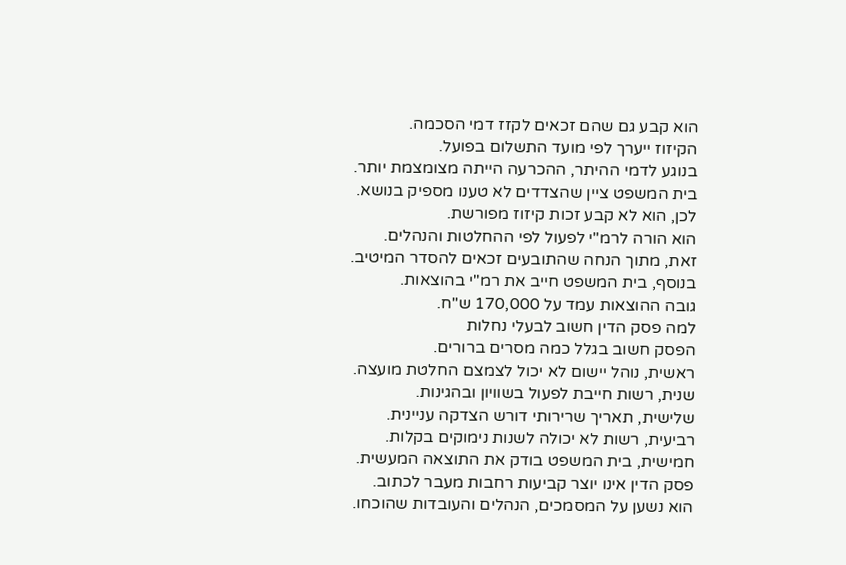הוא קבע גם שהם זכאים לקזז דמי הסכמה.
הקיזוז ייערך לפי מועד התשלום בפועל.
בנוגע לדמי ההיתר, ההכרעה הייתה מצומצמת יותר.
בית המשפט ציין שהצדדים לא טענו מספיק בנושא.
לכן, הוא לא קבע זכות קיזוז מפורשת.
הוא הורה לרמ"י לפעול לפי ההחלטות והנהלים.
זאת, מתוך הנחה שהתובעים זכאים להסדר המיטיב.
בנוסף, בית המשפט חייב את רמ"י בהוצאות.
גובה ההוצאות עמד על 170,000 ש"ח.
למה פסק הדין חשוב לבעלי נחלות
הפסק חשוב בגלל כמה מסרים ברורים.
ראשית, נוהל יישום לא יכול לצמצם החלטת מועצה.
שנית, רשות חייבת לפעול בשוויון ובהגינות.
שלישית, תאריך שרירותי דורש הצדקה עניינית.
רביעית, רשות לא יכולה לשנות נימוקים בקלות.
חמישית, בית המשפט בודק את התוצאה המעשית.
פסק הדין אינו יוצר קביעות רחבות מעבר לכתוב.
הוא נשען על המסמכים, הנהלים והעובדות שהוכחו.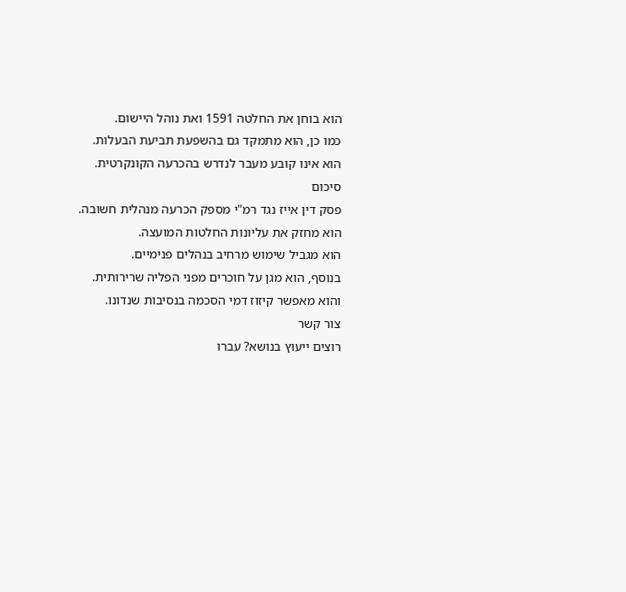הוא בוחן את החלטה 1591 ואת נוהל היישום.
כמו כן, הוא מתמקד גם בהשפעת תביעת הבעלות.
הוא אינו קובע מעבר לנדרש בהכרעה הקונקרטית.
סיכום
פסק דין אייז נגד רמ"י מספק הכרעה מנהלית חשובה.
הוא מחזק את עליונות החלטות המועצה.
הוא מגביל שימוש מרחיב בנהלים פנימיים.
בנוסף, הוא מגן על חוכרים מפני הפליה שרירותית.
והוא מאפשר קיזוז דמי הסכמה בנסיבות שנדונו.
צור קשר
רוצים ייעוץ בנושא? עברו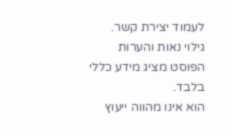לעמוד יצירת קשר.
גילוי נאות והערות
הפוסט מציג מידע כללי בלבד.
הוא אינו מהווה ייעוץ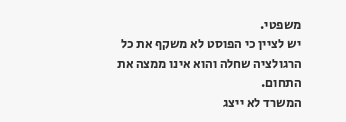משפטי.
יש לציין כי הפוסט לא משקף את כל הרגולציה שחלה והוא אינו ממצה את התחום.
המשרד לא ייצג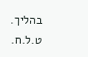בהליך.
ט.ל.ח.